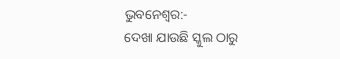ଭୁବନେଶ୍ୱର:-
ଦେଖା ଯାଉଛି ସ୍କୁଲ ଠାରୁ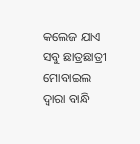କଲେଜ ଯାଏ ସବୁ ଛାତ୍ରଛାତ୍ରୀ ମୋବାଇଲ ଦ୍ୱାରା ବାନ୍ଧି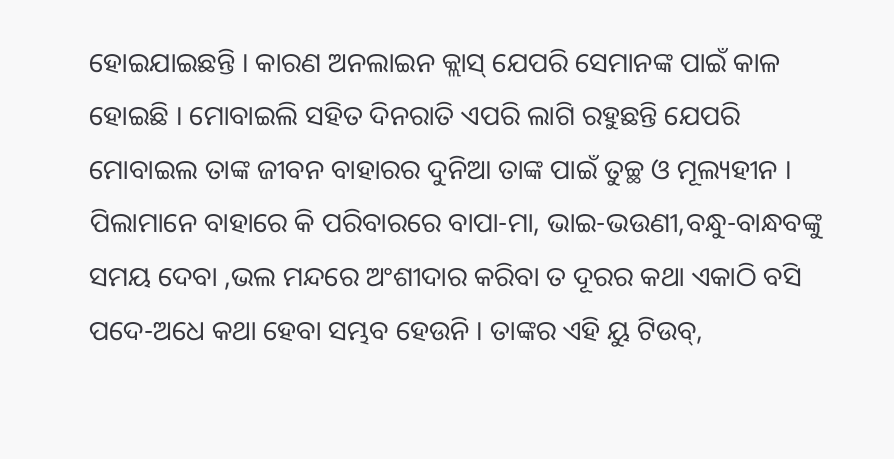ହୋଇଯାଇଛନ୍ତି । କାରଣ ଅନଲାଇନ କ୍ଲାସ୍ ଯେପରି ସେମାନଙ୍କ ପାଇଁ କାଳ ହୋଇଛି । ମୋବାଇଲି ସହିତ ଦିନରାତି ଏପରି ଲାଗି ରହୁଛନ୍ତି ଯେପରି ମୋବାଇଲ ତାଙ୍କ ଜୀବନ ବାହାରର ଦୁନିଆ ତାଙ୍କ ପାଇଁ ତୁଚ୍ଛ ଓ ମୂଲ୍ୟହୀନ । ପିଲାମାନେ ବାହାରେ କି ପରିବାରରେ ବାପା-ମା, ଭାଇ-ଭଉଣୀ,ବନ୍ଧୁ-ବାନ୍ଧବଙ୍କୁ ସମୟ ଦେବା ,ଭଲ ମନ୍ଦରେ ଅଂଶୀଦାର କରିବା ତ ଦୂରର କଥା ଏକାଠି ବସି ପଦେ-ଅଧେ କଥା ହେବା ସମ୍ଭବ ହେଉନି । ତାଙ୍କର ଏହି ୟୁ ଟିଉବ୍,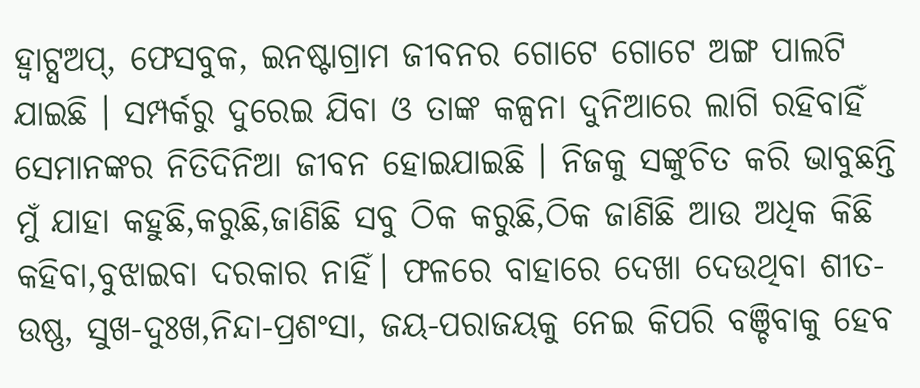ହ୍ଵାଟ୍ସଅପ୍, ଫେସବୁକ, ଇନଷ୍ଟାଗ୍ରାମ ଜୀବନର ଗୋଟେ ଗୋଟେ ଅଙ୍ଗ ପାଲଟି ଯାଇଛି । ସମ୍ପର୍କରୁ ଦୁରେଇ ଯିବା ଓ ତାଙ୍କ କଳ୍ପନା ଦୁନିଆରେ ଲାଗି ରହିବାହିଁ ସେମାନଙ୍କର ନିତିଦିନିଆ ଜୀବନ ହୋଇଯାଇଛି । ନିଜକୁ ସଙ୍କୁଚିତ କରି ଭାବୁଛନ୍ତି ମୁଁ ଯାହା କହୁଛି,କରୁଛି,ଜାଣିଛି ସବୁ ଠିକ କରୁଛି,ଠିକ ଜାଣିଛି ଆଉ ଅଧିକ କିଛି କହିବା,ବୁଝାଇବା ଦରକାର ନାହିଁ। ଫଳରେ ବାହାରେ ଦେଖା ଦେଉଥିବା ଶୀତ-ଉଷ୍ଣ, ସୁଖ-ଦୁଃଖ,ନିନ୍ଦା-ପ୍ରଶଂସା, ଜୟ-ପରାଜୟକୁ ନେଇ କିପରି ବଞ୍ଚିବାକୁ ହେବ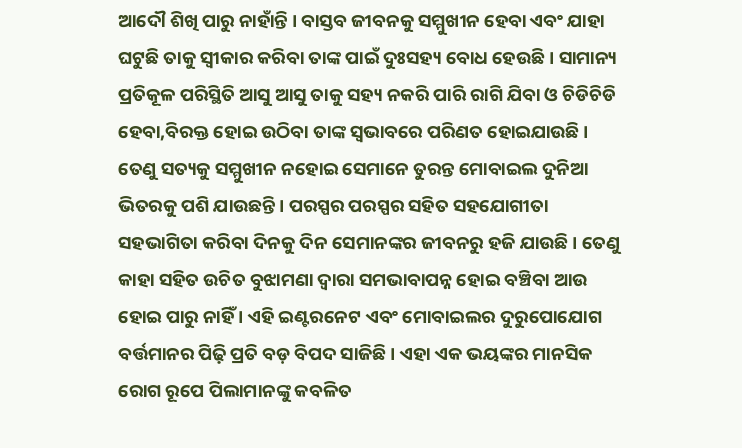ଆଦୌ ଶିଖି ପାରୁ ନାହାଁନ୍ତି । ବାସ୍ତବ ଜୀବନକୁ ସମ୍ମୁଖୀନ ହେବା ଏବଂ ଯାହା ଘଟୁଛି ତାକୁ ସ୍ୱୀକାର କରିବା ତାଙ୍କ ପାଇଁ ଦୁଃସହ୍ୟ ବୋଧ ହେଉଛି । ସାମାନ୍ୟ ପ୍ରତିକୂଳ ପରିସ୍ଥିତି ଆସୁ ଆସୁ ତାକୁ ସହ୍ୟ ନକରି ପାରି ରାଗି ଯିବା ଓ ଚିଡିଚିଡି ହେବା,ବିରକ୍ତ ହୋଇ ଉଠିବା ତାଙ୍କ ସ୍ୱଭାବରେ ପରିଣତ ହୋଇଯାଉଛି । ତେଣୁ ସତ୍ୟକୁ ସମ୍ମୁଖୀନ ନହୋଇ ସେମାନେ ତୁରନ୍ତ ମୋବାଇଲ ଦୁନିଆ ଭିତରକୁ ପଶି ଯାଉଛନ୍ତି । ପରସ୍ପର ପରସ୍ପର ସହିତ ସହଯୋଗୀତା ସହଭାଗିତା କରିବା ଦିନକୁ ଦିନ ସେମାନଙ୍କର ଜୀବନରୁ ହଜି ଯାଉଛି । ତେଣୁ କାହା ସହିତ ଉଚିତ ବୁଝାମଣା ଦ୍ୱାରା ସମଭାବାପନ୍ନ ହୋଇ ବଞ୍ଚିବା ଆଉ ହୋଇ ପାରୁ ନାହିଁ । ଏହି ଇଣ୍ଟରନେଟ ଏବଂ ମୋବାଇଲର ଦୁରୁପୋଯୋଗ ବର୍ତ୍ତମାନର ପିଢ଼ି ପ୍ରତି ବଡ଼ ବିପଦ ସାଜିଛି । ଏହା ଏକ ଭୟଙ୍କର ମାନସିକ ରୋଗ ରୂପେ ପିଲାମାନଙ୍କୁ କବଳିତ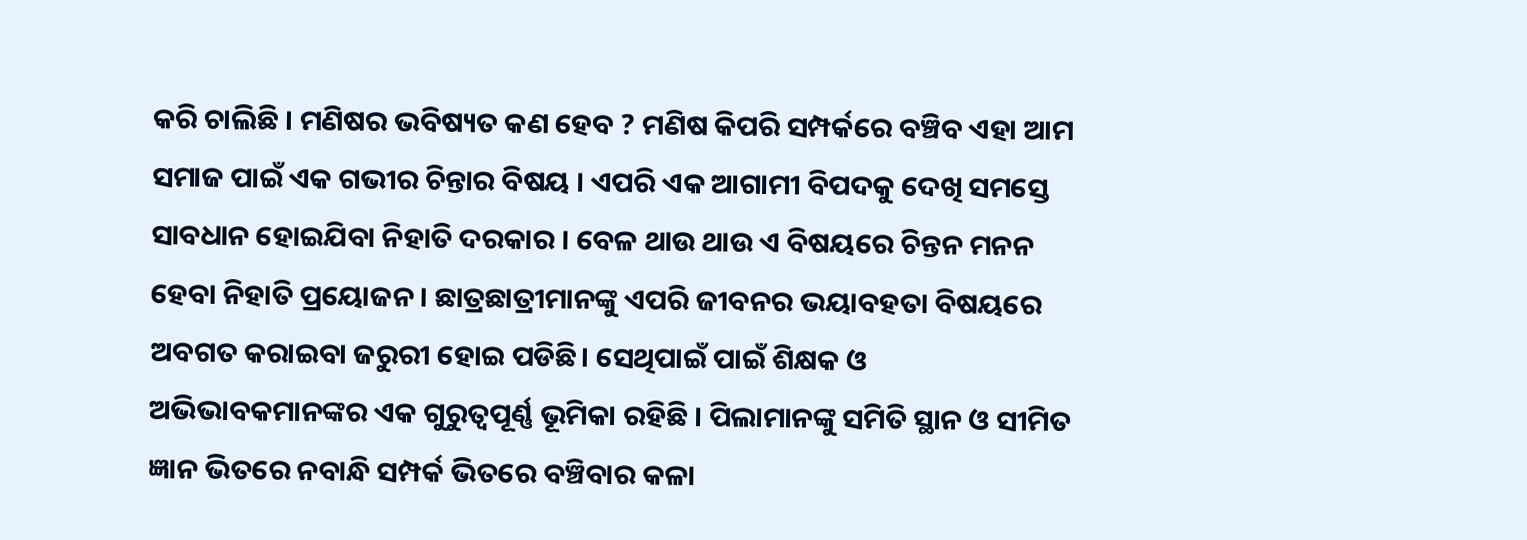କରି ଚାଲିଛି । ମଣିଷର ଭବିଷ୍ୟତ କଣ ହେବ ? ମଣିଷ କିପରି ସମ୍ପର୍କରେ ବଞ୍ଚିବ ଏହା ଆମ ସମାଜ ପାଇଁ ଏକ ଗଭୀର ଚିନ୍ତାର ବିଷୟ । ଏପରି ଏକ ଆଗାମୀ ବିପଦକୁ ଦେଖି ସମସ୍ତେ ସାବଧାନ ହୋଇଯିବା ନିହାତି ଦରକାର । ବେଳ ଥାଉ ଥାଉ ଏ ବିଷୟରେ ଚିନ୍ତନ ମନନ ହେବା ନିହାତି ପ୍ରୟୋଜନ । ଛାତ୍ରଛାତ୍ରୀମାନଙ୍କୁ ଏପରି ଜୀବନର ଭୟାବହତା ବିଷୟରେ ଅବଗତ କରାଇବା ଜରୁରୀ ହୋଇ ପଡିଛି। ସେଥିପାଇଁ ପାଇଁ ଶିକ୍ଷକ ଓ ଅଭିଭାବକମାନଙ୍କର ଏକ ଗୁରୁତ୍ୱପୂର୍ଣ୍ଣ ଭୂମିକା ରହିଛି । ପିଲାମାନଙ୍କୁ ସମିତି ସ୍ଥାନ ଓ ସୀମିତ ଜ୍ଞାନ ଭିତରେ ନବାନ୍ଧି ସମ୍ପର୍କ ଭିତରେ ବଞ୍ଚିବାର କଳା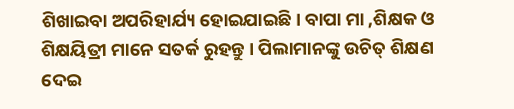ଶିଖାଇବା ଅପରିହାର୍ଯ୍ୟ ହୋଇଯାଇଛି। ବାପା ମା ,ଶିକ୍ଷକ ଓ ଶିକ୍ଷୟିତ୍ରୀ ମାନେ ସତର୍କ ରୁହନ୍ତୁ । ପିଲାମାନଙ୍କୁ ଉଚିତ୍ ଶିକ୍ଷଣ ଦେଇ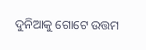ଦୁନିଆକୁ ଗୋଟେ ଉତ୍ତମ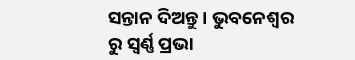ସନ୍ତାନ ଦିଅନ୍ତୁ । ଭୁବନେଶ୍ୱର ରୁ ସ୍ଵର୍ଣ୍ଣ ପ୍ରଭା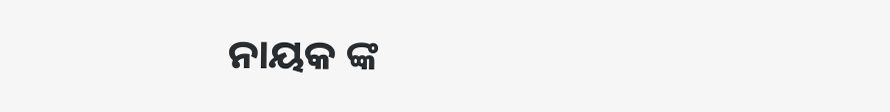ନାୟକ ଙ୍କ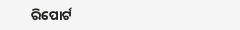ରିପୋର୍ଟ